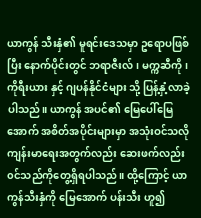ယာကွန် သီးနှံ၏ မူရင်းဒေသမှာ ဥရောပဖြစ်ပြီး နောက်ပိုင်းတွင် ဘရာဇီးလ်၊ မက္ကဆီကို၊ ကိုရီးယား နှင့် ဂျပန်နိုင်ငံများ သို့ ပြန့်နှံ့လာခဲ့ပါသည်။ ယာကွန် အပင်၏ မြေပေါ်မြေအောက် အစိတ်အပိုင်းများမှာ အသုံးဝင်သလို ကျန်းမာရေးအတွက်လည်း ဆေးဖက်လည်း ၀င်သည်ကိုတွေ့ရှိရပါသည်။ ထို့ကြောင့် ယာကွန်သီးနှံကို မြေအောက် ပန်းသီး ဟူ၍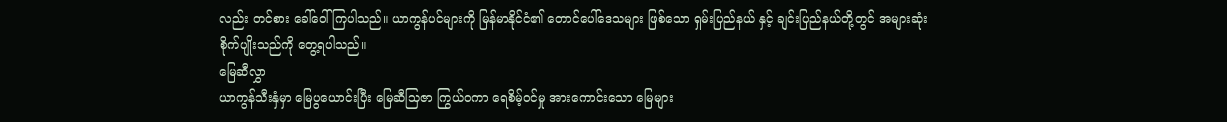လည်း တင်စား ခေါ်ဝေါ်ကြပါသည်။ ယာကွန်ပင်များကို မြန်မာနိုင်ငံ၏ တောင်ပေါ်ဒေသများ ဖြစ်သော ရှမ်းပြည်နယ် နှင့် ချင်းပြည်နယ်တို့တွင် အများဆုံးစိုက်ပျိုးသည်ကို တွေ့ရပါသည်။
မြေဆီလွှာ
ယာကွန်သီးနှံမှာ မြေပွယောင်းပြီး မြေဆီသြဇာ ကြွယ်ဝကာ ရေစိမ့်ဝင်မှု အားကောင်းသော မြေများ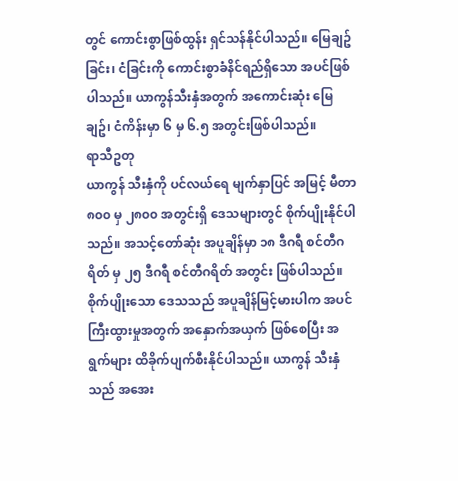တွင် ကောင်းစွာဖြစ်ထွန်း ရှင်သန်နိုင်ပါသည်။ မြေချဥ်ခြင်း၊ ငံခြင်းကို ကောင်းစွာခံနိင်ရည်ရှိသော အပင်ဖြစ်ပါသည်။ ယာကွန်သီးနှံအတွက် အကောင်းဆုံး မြေ ချဥ်၊ ငံကိန်းမှာ ၆ မှ ၆.၅ အတွင်းဖြစ်ပါသည်။
ရာသီဥတု
ယာကွန် သီးနှံကို ပင်လယ်ရေ မျက်နှာပြင် အမြင့် မီတာ ၈၀၀ မှ ၂၈၀၀ အတွင်းရှိ ဒေသများတွင် စိုက်ပျိုးနိုင်ပါသည်။ အသင့်တော်ဆုံး အပူချိန်မှာ ၁၈ ဒီဂရီ စင်တီဂရိတ် မှ ၂၅ ဒီဂရီ စင်တီဂရိတ် အတွင်း ဖြစ်ပါသည်။ စိုက်ပျိုးသော ဒေသသည် အပူချိန်မြင့်မားပါက အပင်ကြီးထွားမှုအတွက် အနှောက်အယှက် ဖြစ်စေပြီး အရွက်များ ထိခိုက်ပျက်စီးနိုင်ပါသည်။ ယာကွန် သီးနှံသည် အအေး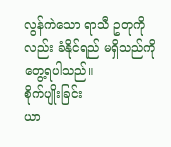လွန်ကဲသော ရာသီ ဥတုကိုလည်း ခံနိုင်ရည် မရှိသည်ကို တွေ့ရပါသည်။
စိုက်ပျိုးခြင်း
ယာ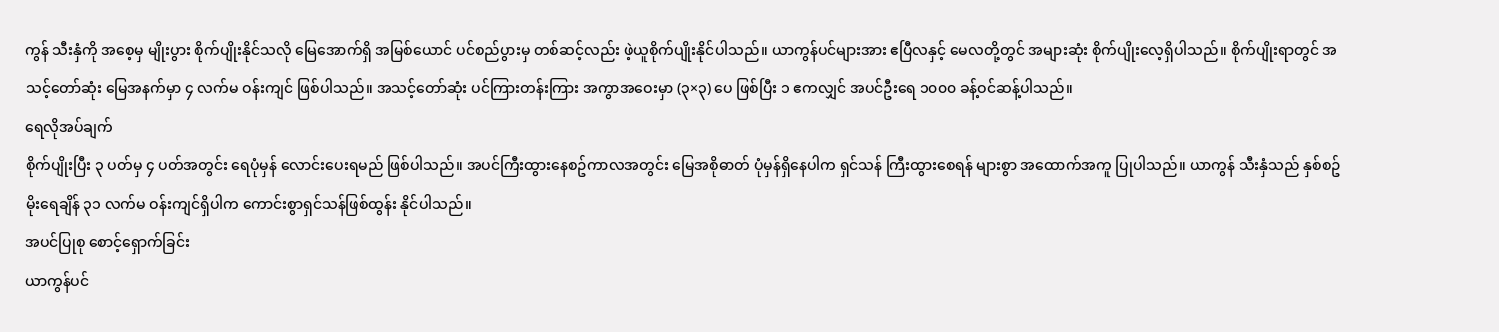ကွန် သီးနှံကို အစေ့မှ မျိုးပွား စိုက်ပျိုးနိုင်သလို မြေအောက်ရှိ အမြစ်ယောင် ပင်စည်ပွားမှ တစ်ဆင့်လည်း ဖဲ့ယူစိုက်ပျိုးနိုင်ပါသည်။ ယာကွန်ပင်များအား ဧပြီလနှင့် မေလတို့တွင် အများဆုံး စိုက်ပျိုးလေ့ရှိပါသည်။ စိုက်ပျိုးရာတွင် အသင့်တော်ဆုံး မြေအနက်မှာ ၄ လက်မ ဝန်းကျင် ဖြစ်ပါသည်။ အသင့်တော်ဆုံး ပင်ကြားတန်းကြား အကွာအဝေးမှာ (၃×၃) ပေ ဖြစ်ပြီး ၁ ဧကလျှင် အပင်ဦးရေ ၁၀၀၀ ခန့်ဝင်ဆန့်ပါသည်။
ရေလိုအပ်ချက်
စိုက်ပျိုးပြီး ၃ ပတ်မှ ၄ ပတ်အတွင်း ရေပုံမှန် လောင်းပေးရမည် ဖြစ်ပါသည်။ အပင်ကြီးထွားနေစဥ်ကာလအတွင်း မြေအစိုဓာတ် ပုံမှန်ရှိနေပါက ရှင်သန် ကြီးထွားစေရန် များစွာ အထောက်အကူ ပြုပါသည်။ ယာကွန် သီးနှံသည် နှစ်စဥ်မိုးရေချိန် ၃၁ လက်မ ဝန်းကျင်ရှိပါက ကောင်းစွာရှင်သန်ဖြစ်ထွန်း နိုင်ပါသည်။
အပင်ပြုစု စောင့်ရှောက်ခြင်း
ယာကွန်ပင်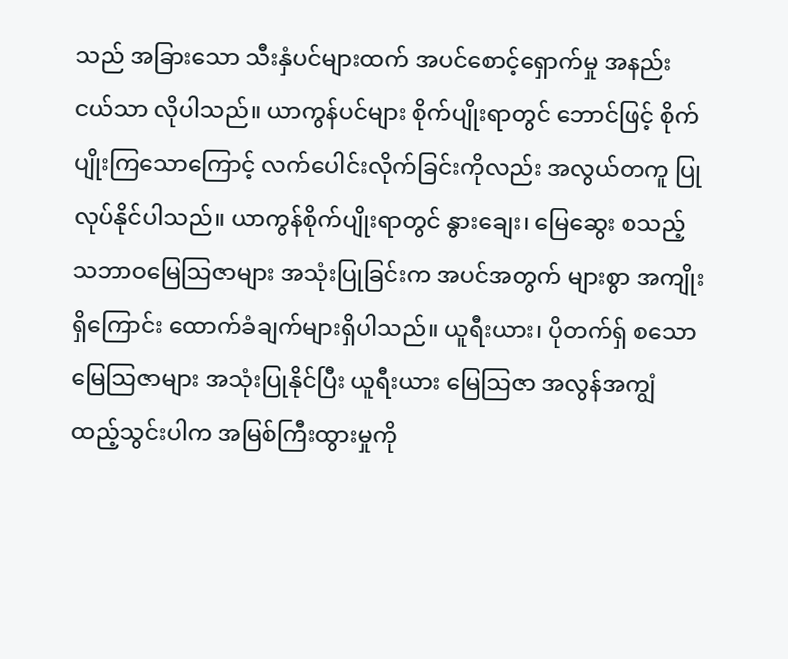သည် အခြားသော သီးနှံပင်များထက် အပင်စောင့်ရှောက်မှု အနည်းငယ်သာ လိုပါသည်။ ယာကွန်ပင်များ စိုက်ပျိုးရာတွင် ဘောင်ဖြင့် စိုက်ပျိုးကြသောကြောင့် လက်ပေါင်းလိုက်ခြင်းကိုလည်း အလွယ်တကူ ပြုလုပ်နိုင်ပါသည်။ ယာကွန်စိုက်ပျိုးရာတွင် နွားချေး၊ မြေဆွေး စသည့် သဘာဝမြေသြဇာများ အသုံးပြုခြင်းက အပင်အတွက် များစွာ အကျိုးရှိကြောင်း ထောက်ခံချက်များရှိပါသည်။ ယူရီးယား၊ ပိုတက်ရှ် စသော မြေသြဇာများ အသုံးပြုနိုင်ပြီး ယူရီးယား မြေသြဇာ အလွန်အကျွံထည့်သွင်းပါက အမြစ်ကြီးထွားမှုကို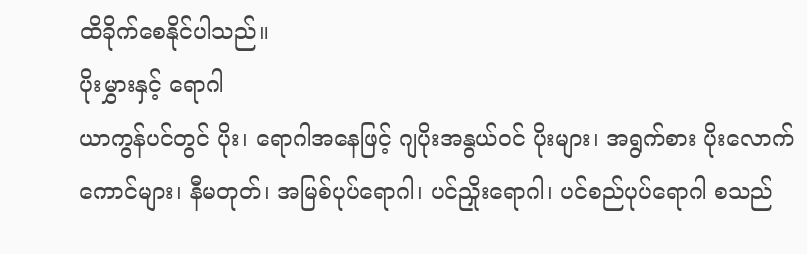ထိခိုက်စေနိုင်ပါသည်။
ပိုးမွှားနှင့် ရောဂါ
ယာကွန်ပင်တွင် ပိုး၊ ရောဂါအနေဖြင့် ဂျပိုးအနွယ်ဝင် ပိုးများ၊ အရွက်စား ပိုးလောက်ကောင်များ၊ နီမတုတ်၊ အမြစ်ပုပ်ရောဂါ၊ ပင်ညှိုးရောဂါ၊ ပင်စည်ပုပ်ရောဂါ စသည်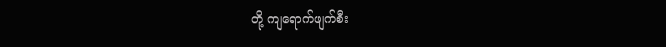တို့ ကျရောက်ဖျက်စီး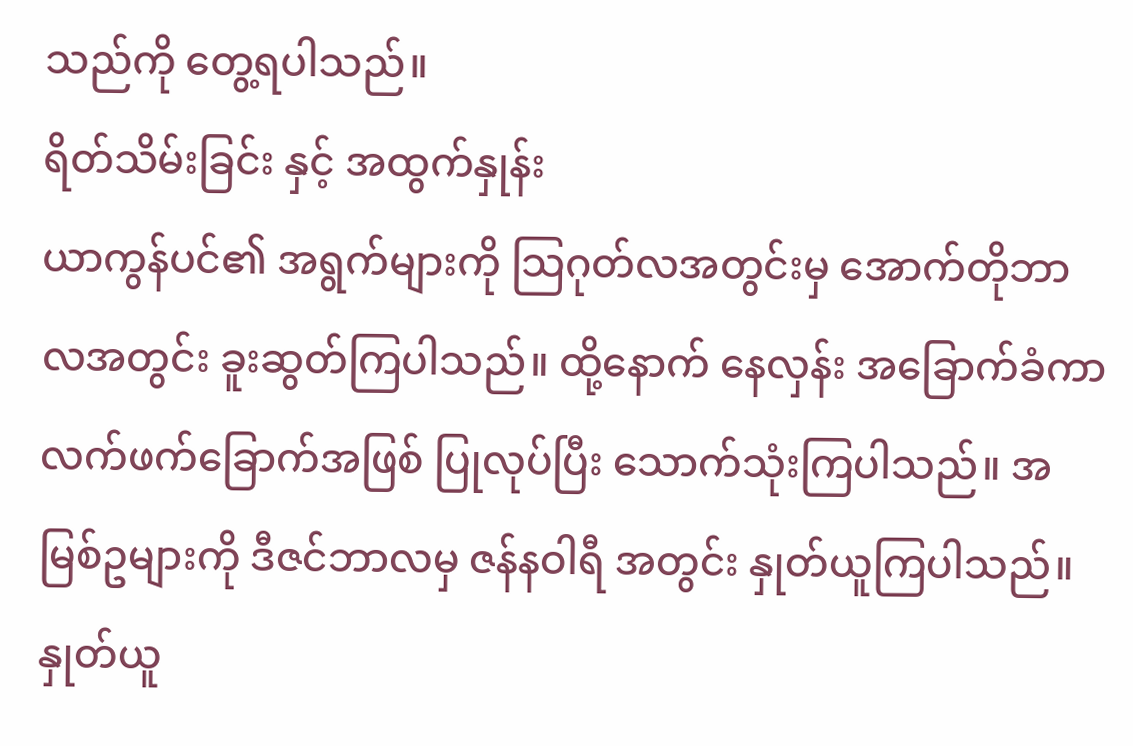သည်ကို တွေ့ရပါသည်။
ရိတ်သိမ်းခြင်း နှင့် အထွက်နှုန်း
ယာကွန်ပင်၏ အရွက်များကို သြဂုတ်လအတွင်းမှ အောက်တိုဘာလအတွင်း ခူးဆွတ်ကြပါသည်။ ထို့နောက် နေလှန်း အခြောက်ခံကာ လက်ဖက်ခြောက်အဖြစ် ပြုလုပ်ပြီး သောက်သုံးကြပါသည်။ အမြစ်ဥများကို ဒီဇင်ဘာလမှ ဇန်နဝါရီ အတွင်း နှုတ်ယူကြပါသည်။ နှုတ်ယူ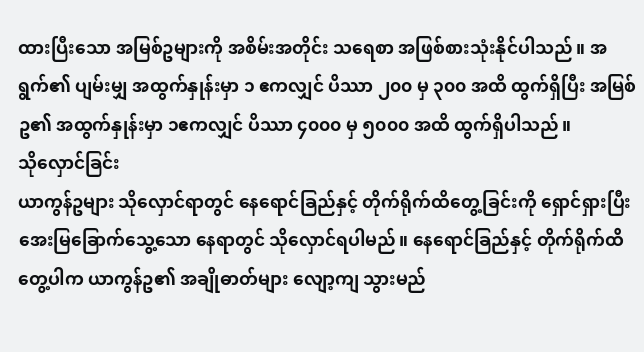ထားပြီးသော အမြစ်ဥများကို အစိမ်းအတိုင်း သရေစာ အဖြစ်စားသုံးနိုင်ပါသည်။ အရွက်၏ ပျမ်းမျှ အထွက်နှုန်းမှာ ၁ ဧကလျှင် ပိဿာ ၂၀၀ မှ ၃၀၀ အထိ ထွက်ရှိပြီး အမြစ်ဥ၏ အထွက်နှုန်းမှာ ၁ဧကလျှင် ပိဿာ ၄၀၀၀ မှ ၅၀၀၀ အထိ ထွက်ရှိပါသည်။
သိုလှောင်ခြင်း
ယာကွန်ဥများ သိုလှောင်ရာတွင် နေရောင်ခြည်နှင့် တိုက်ရိုက်ထိတွေ့ခြင်းကို ရှောင်ရှားပြီး အေးမြခြောက်သွေ့သော နေရာတွင် သိုလှောင်ရပါမည်။ နေရောင်ခြည်နှင့် တိုက်ရိုက်ထိတွေ့ပါက ယာကွန်ဥ၏ အချိုဓာတ်များ လျော့ကျ သွားမည်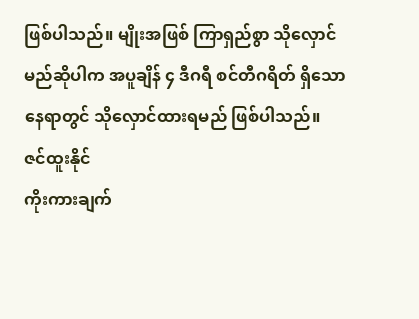ဖြစ်ပါသည်။ မျိုးအဖြစ် ကြာရှည်စွာ သိုလှောင်မည်ဆိုပါက အပူချိန် ၄ ဒီဂရီ စင်တီဂရိတ် ရှိသောနေရာတွင် သိုလှောင်ထားရမည် ဖြစ်ပါသည်။
ဇင်ထူးနိုင်
ကိုးကားချက်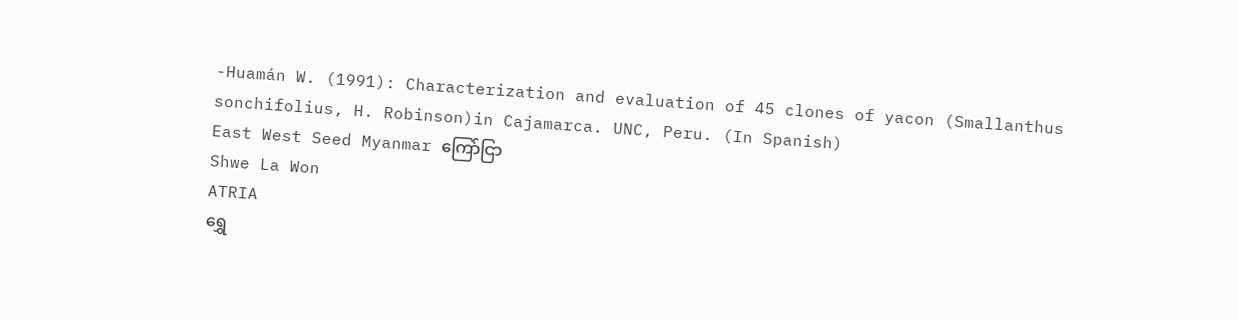-Huamán W. (1991): Characterization and evaluation of 45 clones of yacon (Smallanthus
sonchifolius, H. Robinson)in Cajamarca. UNC, Peru. (In Spanish)
East West Seed Myanmar ကြော်ငြာ
Shwe La Won
ATRIA
ရွှေ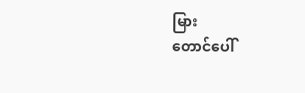မြား
တောင်ပေါ်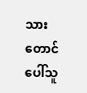သား
တောင်ပေါ်သူ